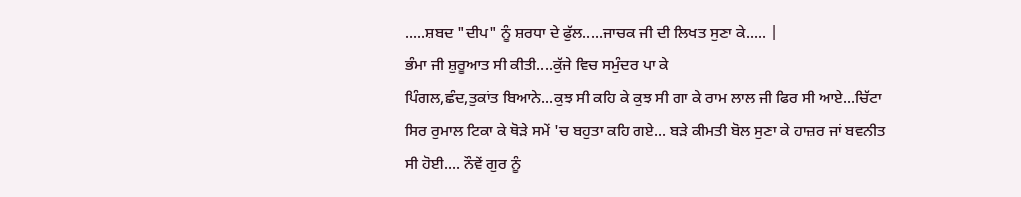.....ਸ਼ਬਦ "ਦੀਪ" ਨੂੰ ਸ਼ਰਧਾ ਦੇ ਫੁੱਲ.....ਜਾਚਕ ਜੀ ਦੀ ਲਿਖਤ ਸੁਣਾ ਕੇ..... |
ਭੰਮਾ ਜੀ ਸ਼ੁਰੂਆਤ ਸੀ ਕੀਤੀ....ਕੁੱਜੇ ਵਿਚ ਸਮੁੰਦਰ ਪਾ ਕੇ
ਪਿੰਗਲ,ਛੰਦ,ਤੁਕਾਂਤ ਬਿਆਨੇ...ਕੁਝ ਸੀ ਕਹਿ ਕੇ ਕੁਝ ਸੀ ਗਾ ਕੇ ਰਾਮ ਲਾਲ ਜੀ ਫਿਰ ਸੀ ਆਏ...ਚਿੱਟਾ ਸਿਰ ਰੁਮਾਲ ਟਿਕਾ ਕੇ ਥੋੜੇ ਸਮੇਂ 'ਚ ਬਹੁਤਾ ਕਹਿ ਗਏ... ਬੜੇ ਕੀਮਤੀ ਬੋਲ ਸੁਣਾ ਕੇ ਹਾਜ਼ਰ ਜਾਂ ਬਵਨੀਤ ਸੀ ਹੋਈ.... ਨੌਵੇਂ ਗੁਰ ਨੂੰ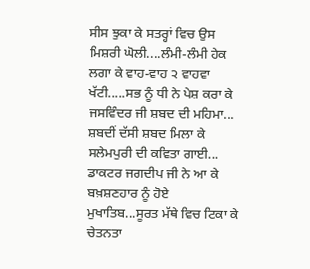ਸੀਸ ਝੁਕਾ ਕੇ ਸਤਰ੍ਹਾਂ ਵਿਚ ਉਸ ਮਿਸ਼ਰੀ ਘੋਲੀ....ਲੰਮੀ-ਲੰਮੀ ਹੇਕ ਲਗਾ ਕੇ ਵਾਹ-ਵਾਹ ੨ ਵਾਹਵਾ ਖੱਟੀ.....ਸਭ ਨੂੰ ਧੀ ਨੇ ਪੇਸ਼ ਕਰਾ ਕੇ ਜਸਵਿੰਦਰ ਜੀ ਸ਼ਬਦ ਦੀ ਮਹਿਮਾ... ਸ਼ਬਦੀਂ ਦੱਸੀ ਸ਼ਬਦ ਮਿਲਾ ਕੇ ਸਲੇਮਪੁਰੀ ਦੀ ਕਵਿਤਾ ਗਾਈ... ਡਾਕਟਰ ਜਗਦੀਪ ਜੀ ਨੇ ਆ ਕੇ ਬਖ਼ਸ਼ਣਹਾਰ ਨੂੰ ਹੋਏ ਮੁਖਾਤਿਬ...ਸੂਰਤ ਮੱਥੇ ਵਿਚ ਟਿਕਾ ਕੇ ਚੇਤਨਤਾ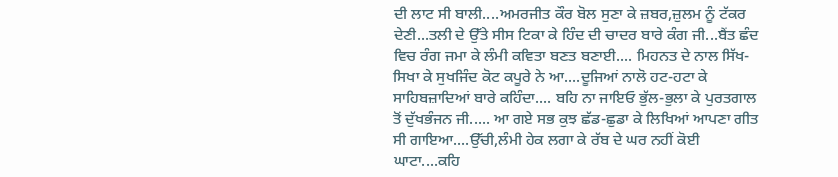ਦੀ ਲਾਟ ਸੀ ਬਾਲੀ....ਅਮਰਜੀਤ ਕੌਰ ਬੋਲ ਸੁਣਾ ਕੇ ਜ਼ਬਰ,ਜ਼ੁਲਮ ਨੂੰ ਟੱਕਰ ਦੇਣੀ...ਤਲੀ ਦੇ ਉੱਤੇ ਸੀਸ ਟਿਕਾ ਕੇ ਹਿੰਦ ਦੀ ਚਾਦਰ ਬਾਰੇ ਕੰਗ ਜੀ...ਬੈਂਤ ਛੰਦ ਵਿਚ ਰੰਗ ਜਮਾ ਕੇ ਲੰਮੀ ਕਵਿਤਾ ਬਣਤ ਬਣਾਈ.... ਮਿਹਨਤ ਦੇ ਨਾਲ ਸਿੱਖ-ਸਿਖਾ ਕੇ ਸੁਖਜਿੰਦ ਕੋਟ ਕਪੂਰੇ ਨੇ ਆ....ਦੂਜਿਆਂ ਨਾਲੋ ਹਟ-ਹਟਾ ਕੇ ਸਾਹਿਬਜ਼ਾਦਿਆਂ ਬਾਰੇ ਕਹਿੰਦਾ.... ਬਹਿ ਨਾ ਜਾਇਓ ਭੁੱਲ-ਭੁਲਾ ਕੇ ਪੁਰਤਗਾਲ ਤੋਂ ਦੁੱਖਭੰਜਨ ਜੀ..... ਆ ਗਏ ਸਭ ਕੁਝ ਛੱਡ-ਛੁਡਾ ਕੇ ਲਿਖਿਆਂ ਆਪਣਾ ਗੀਤ ਸੀ ਗਾਇਆ....ਉੱਚੀ,ਲੰਮੀ ਹੇਕ ਲਗਾ ਕੇ ਰੱਬ ਦੇ ਘਰ ਨਹੀਂ ਕੋਈ ਘਾਟਾ....ਕਹਿ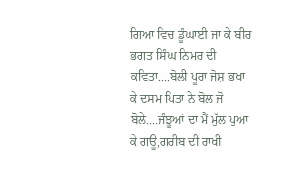ਗਿਆ ਵਿਚ ਡੂੰਘਾਈ ਜਾ ਕੇ ਬੀਰ ਭਗਤ ਸਿੰਘ ਨਿਮਰ ਦੀ ਕਵਿਤਾ....ਬੋਲੀ ਪੂਰਾ ਜੋਸ਼ ਭਖਾ ਕੇ ਦਸਮ ਪਿਤਾ ਨੇ ਬੋਲ ਜੋ ਬੋਲੇ....ਜੰਝੂਆਂ ਦਾ ਮੈਂ ਮੁੱਲ ਪੁਆ ਕੇ ਗਊ,ਗਰੀਬ ਦੀ ਰਾਖੀ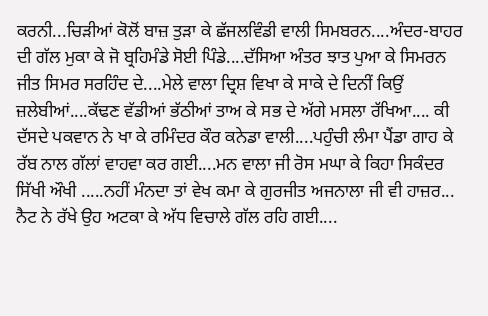ਕਰਨੀ...ਚਿੜੀਆਂ ਕੋਲੋਂ ਬਾਜ਼ ਤੁੜਾ ਕੇ ਛੱਜਲਵਿੰਡੀ ਵਾਲੀ ਸਿਮਬਰਨ....ਅੰਦਰ-ਬਾਹਰ ਦੀ ਗੱਲ ਮੁਕਾ ਕੇ ਜੋ ਬ੍ਰਹਿਮੰਡੇ ਸੋਈ ਪਿੰਡੇ....ਦੱਸਿਆ ਅੰਤਰ ਝਾਤ ਪੁਆ ਕੇ ਸਿਮਰਨ ਜੀਤ ਸਿਮਰ ਸਰਹਿੰਦ ਦੇ....ਮੇਲੇ ਵਾਲਾ ਦ੍ਰਿਸ਼ ਵਿਖਾ ਕੇ ਸਾਕੇ ਦੇ ਦਿਨੀਂ ਕਿਉਂ ਜ਼ਲੇਬੀਆਂ....ਕੱਢਣ ਵੱਡੀਆਂ ਭੱਠੀਆਂ ਤਾਅ ਕੇ ਸਭ ਦੇ ਅੱਗੇ ਮਸਲਾ ਰੱਖਿਆ.... ਕੀ ਦੱਸਦੇ ਪਕਵਾਨ ਨੇ ਖਾ ਕੇ ਰਮਿੰਦਰ ਕੌਰ ਕਨੇਡਾ ਵਾਲੀ....ਪਹੁੰਚੀ ਲੰਮਾ ਪੈਂਡਾ ਗਾਹ ਕੇ ਰੱਬ ਨਾਲ ਗੱਲਾਂ ਵਾਹਵਾ ਕਰ ਗਈ....ਮਨ ਵਾਲਾ ਜੀ ਰੋਸ ਮਘਾ ਕੇ ਕਿਹਾ ਸਿਕੰਦਰ ਸਿੱਖੀ ਔਖੀ .....ਨਹੀਂ ਮੰਨਦਾ ਤਾਂ ਵੇਖ ਕਮਾ ਕੇ ਗੁਰਜੀਤ ਅਜਨਾਲਾ ਜੀ ਵੀ ਹਾਜ਼ਰ... ਨੈਟ ਨੇ ਰੱਖੇ ਉਹ ਅਟਕਾ ਕੇ ਅੱਧ ਵਿਚਾਲੇ ਗੱਲ ਰਹਿ ਗਈ....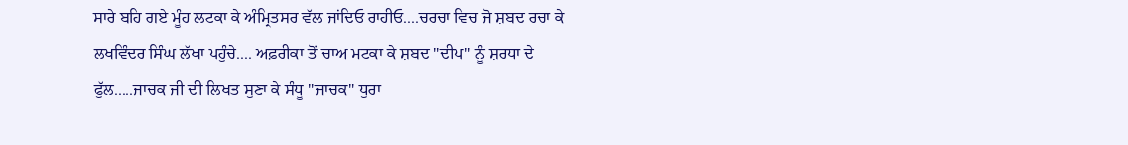ਸਾਰੇ ਬਹਿ ਗਏ ਮੂੰਹ ਲਟਕਾ ਕੇ ਅੰਮ੍ਰਿਤਸਰ ਵੱਲ ਜਾਂਦਿਓ ਰਾਹੀਓ....ਚਰਚਾ ਵਿਚ ਜੋ ਸ਼ਬਦ ਰਚਾ ਕੇ ਲਖਵਿੰਦਰ ਸਿੰਘ ਲੱਖਾ ਪਹੁੰਚੇ.... ਅਫ਼ਰੀਕਾ ਤੋਂ ਚਾਅ ਮਟਕਾ ਕੇ ਸ਼ਬਦ "ਦੀਪ" ਨੂੰ ਸ਼ਰਧਾ ਦੇ ਫੁੱਲ.....ਜਾਚਕ ਜੀ ਦੀ ਲਿਖਤ ਸੁਣਾ ਕੇ ਸੰਧੂ "ਜਾਚਕ" ਧੁਰਾ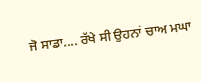ਜੋ ਸਾਡਾ.... ਰੱਖੇ ਸੀ ਉਹਨਾਂ ਚਾਅ ਮਘਾ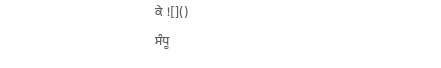ਕੇ ![]()
ਸੰਧੂ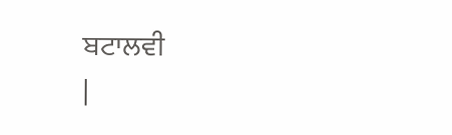ਬਟਾਲਵੀ
|